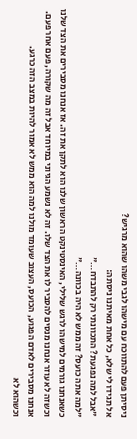ניסיתן פעם להתווכח עם מישהו לגבי משהו שהוא מרגיש?
אל תגידו לי שלא, כל אחת מאיתנו ניסתה:
"אבל למה נפגעת? התכוונתי רק להתבדח…"
"למה אתה כועס? זה ממש לא היה בכוונה…"
כשאנחנו גורמים למישהו לרגש שלילי, האינסטינקט הראשון שלנו הוא לתקן את זה. אז אנחנו מסבירים את הצד שלנו וכשזה לא עוזר אנחנו מנסים להסביר לו את הצד שלו. זה לא נשמע הגיוני במיוחד אבל זה מה שקורה, פעם אחר פעם.
אנחנו מסבירים לאדם הפגוע, הכועס, העצוב שעומד מולנו למה הוא ממש לא אמור להיות במצב הזה כרגע.
וכשהוא לא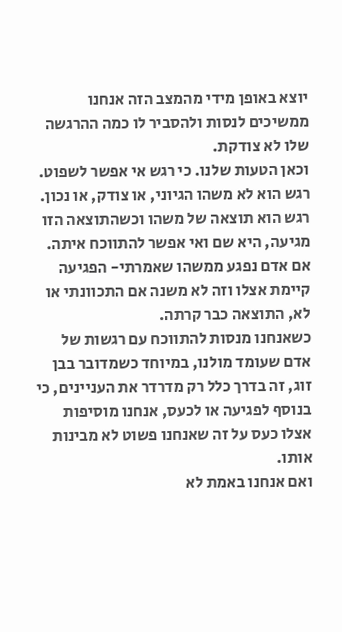יוצא באופן מידי מהמצב הזה אנחנו ממשיכים לנסות ולהסביר לו כמה ההרגשה שלו לא צודקת.
וכאן הטעות שלנו. כי רגש אי אפשר לשפוט.
רגש הוא לא משהו הגיוני, או צודק, או נכון.
רגש הוא תוצאה של משהו וכשהתוצאה הזו מגיעה, היא שם ואי אפשר להתווכח איתה.
אם אדם נפגע ממשהו שאמרתי- הפגיעה קיימת אצלו וזה לא משנה אם התכוונתי או לא, התוצאה כבר קרתה.
כשאנחנו מנסות להתווכח עם רגשות של אדם שעומד מולנו, במיוחד כשמדובר בבן זוג, זה בדרך כלל רק מדרדר את העניינים, כי בנוסף לפגיעה או לכעס, אנחנו מוסיפות אצלו כעס על זה שאנחנו פשוט לא מבינות אותו.
ואם אנחנו באמת לא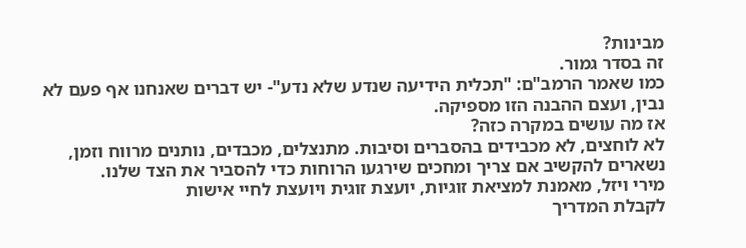מבינות?
זה בסדר גמור.
כמו שאמר הרמב"ם: "תכלית הידיעה שנדע שלא נדע"- יש דברים שאנחנו אף פעם לא נבין, ועצם ההבנה הזו מספיקה.
אז מה עושים במקרה כזה?
לא לוחצים, לא מכבידים בהסברים וסיבות. מתנצלים, מכבדים, נותנים מרווח וזמן, נשארים להקשיב אם צריך ומחכים שירגעו הרוחות כדי להסביר את הצד שלנו.
מירי ויזל, מאמנת למציאת זוגיות, יועצת זוגית ויועצת לחיי אישות
לקבלת המדריך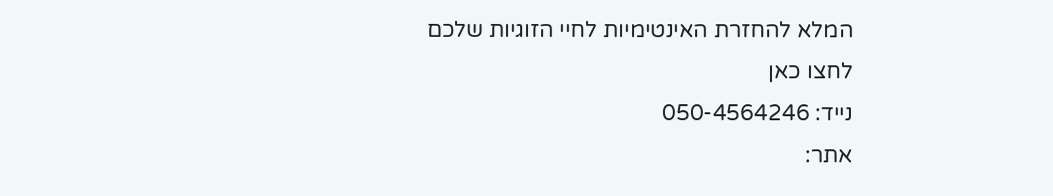המלא להחזרת האינטימיות לחיי הזוגיות שלכם לחצו כאן
נייד: 050-4564246
אתר: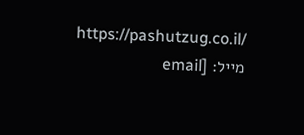https://pashutzug.co.il/
מייל: [email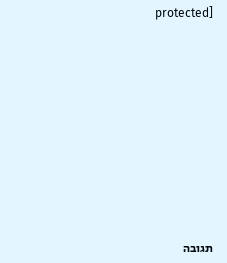protected]











תגובה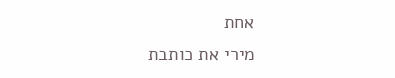אחת
מירי את כותבת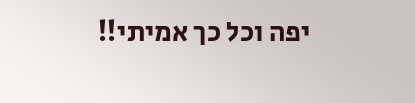יפה וכל כך אמיתי!!